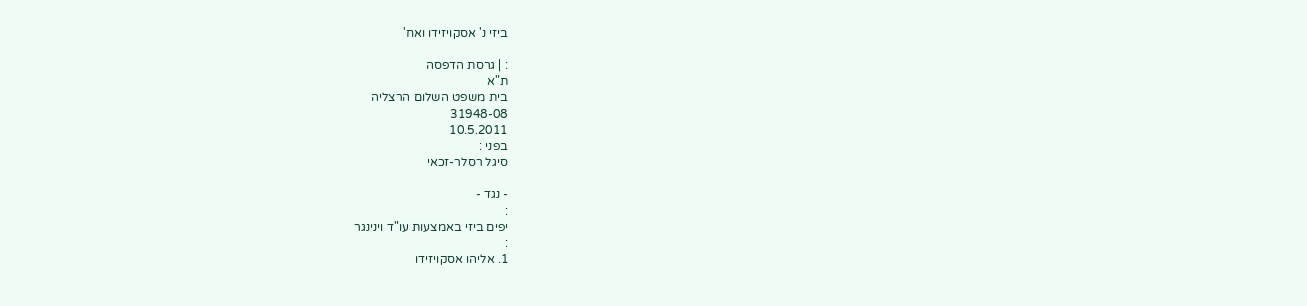ביזי נ' אסקויזידו ואח'

: | גרסת הדפסה
ת"א
בית משפט השלום הרצליה
31948-08
10.5.2011
בפני :
סיגל רסלר-זכאי

- נגד -
:
יפים ביזי באמצעות עו"ד וינינגר
:
1. אליהו אסקויזידו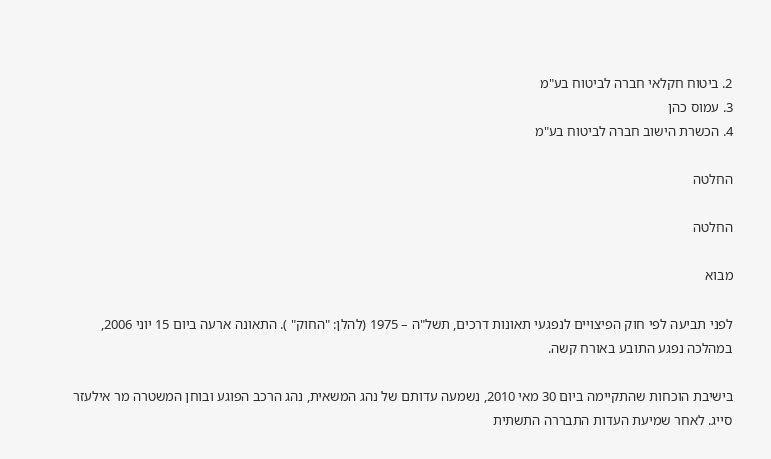2. ביטוח חקלאי חברה לביטוח בע"מ
3. עמוס כהן
4. הכשרת הישוב חברה לביטוח בע"מ

החלטה

החלטה

מבוא

לפני תביעה לפי חוק הפיצויים לנפגעי תאונות דרכים, תשל"ה – 1975 (להלן: "החוק" ). התאונה ארעה ביום 15 יוני 2006, במהלכה נפגע התובע באורח קשה.

בישיבת הוכחות שהתקיימה ביום 30 מאי 2010, נשמעה עדותם של נהג המשאית, נהג הרכב הפוגע ובוחן המשטרה מר אילעזר סייג. לאחר שמיעת העדות התבררה התשתית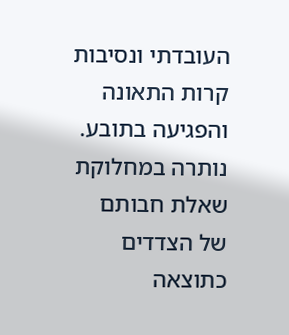העובדתי ונסיבות קרות התאונה והפגיעה בתובע. נותרה במחלוקת שאלת חבותם של הצדדים כתוצאה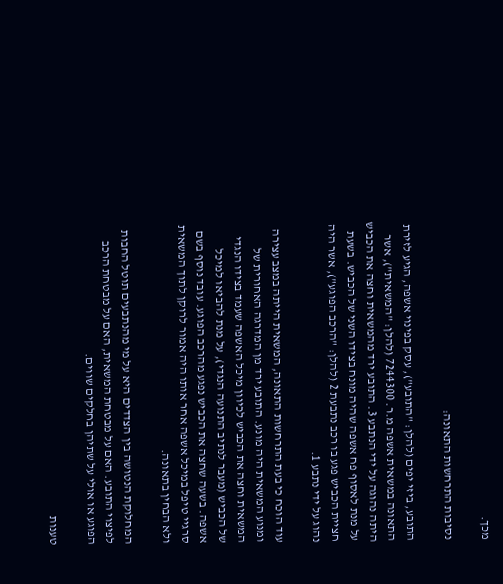מכך.

נסיבות התרחשות התאונה:

התובע, ביזי יפים (להלן: "התובע"), עסק בפינוי אשפה, הגיע לזירת התאונה במשאית אשפה מ.ר. 7244300 (להלן: "המשאית"), אשר היתה נהוגה על ידי הנתבע 3. התובע ירד מהמשאית וחצה את הכביש על מנת לאסוף פח אשפה שהיה מונח בצידו השני של הכביש. בשעת חציית הכביש פגע בו רכב נתבעת 2 (להלן: "הרכב הפוגע"), אשר היה נהוג על ידי נתבע 1.

עוד הוכח כי בעת התרחשות התאונה, המשאית הייתה במצב עצירה ומנוע המשאית היה מונע. התובע ירד מן המדרגה האחורית של המשאית וחצה את הכביש לכיוון מיכל האשפה שעמד בצידו הנגדי של הכביש (מעבר לנתיב התנועה הנגדי), על מנת להביאו למיכל אשפה. בשעה שחצה את הכביש נפגע מהרכב הפוגע. עובד נוסף בשם סרגיי טיפל במיכל אשפה אחר אותו היה אמור לרוקן לתוך המשאית ולא הבחין בתאונה.

המחלוקת הנטושה בין הצדדים היא על מי מהנתבעים תוטל החבות לפיצוי התובע. האם על מבטחת המשאית, האם על מבטחת הרכב הפוגע או אולי על שתיהן בחלקים שווים.

טענות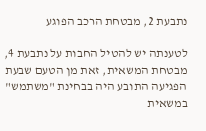נתבעת 2, מבטחת הרכב הפוגע

לטענתה יש להטיל החבות על נתבעת 4, מבטחת המשאית, זאת מן הטעם שבעת הפגיעה התובע היה בבחינת "משתמש" במשאית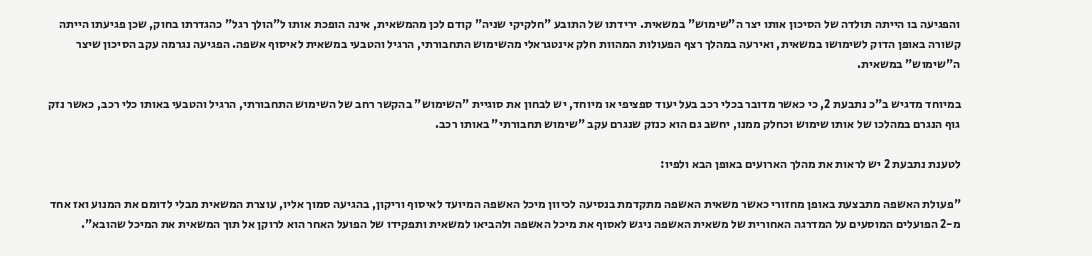והפגיעה בו הייתה תולדה של הסיכון אותו יצר ה"שימוש" במשאית. ירידתו של התובע "חלקיקי שניה" קודם לכן מהמשאית, אינה הופכת אותו ל"הולך רגל" כהגדרתו בחוק, שכן פגיעתו הייתה קשורה באופן הדוק לשימושו במשאית, ואירעה במהלך רצף הפעולות המהוות חלק אינטגראלי מהשימוש התחבורתי, הרגיל והטבעי במשאית לאיסוף אשפה. הפגיעה נגרמה עקב הסיכון שיצר ה"שימוש" במשאית.

במיוחד מדגיש ב"כ נתבעת 2, כי כאשר מדובר בכלי רכב בעל יעוד ספציפי או מיוחד, יש לבחון את סוגיית "השימוש" בהקשר רחב של השימוש התחבורתי, הרגיל והטבעי באותו כלי רכב, כאשר נזק גוף הנגרם במהלכו של אותו שימוש וכחלק ממנו, יחשב גם הוא כנזק שנגרם עקב "שימוש תחבורתי" באותו רכב.

לטענת נתבעת 2 יש לראות את מהלך הארועים באופן הבא ולפיו:

"פעולת האשפה מתבצעת באופן מחזורי כאשר משאית האשפה מתקדמת בנסיעה לכיוון מיכל האשפה המיועד לאיסוף וריקון, בהגיעה סמוך אליו, עוצרת המשאית מבלי לדומם את המנוע ואז אחד מ-2 הפועלים המוסעים על המדרגה האחורית של משאית האשפה ניגש לאסוף את מיכל האשפה ולהביאו למשאית ותפקידו של הפועל האחר הוא לרוקן אל תוך המשאית את המיכל שהובא".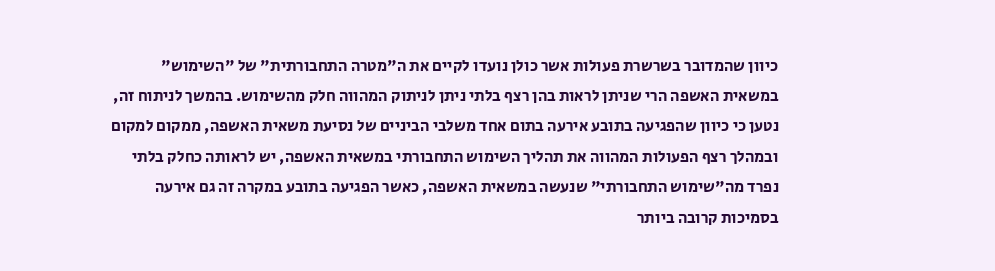כיוון שהמדובר בשרשרת פעולות אשר כולן נועדו לקיים את ה"מטרה התחבורתית" של "השימוש" במשאית האשפה הרי שניתן לראות בהן רצף בלתי ניתן לניתוק המהווה חלק מהשימוש. בהמשך לניתוח זה, נטען כי כיוון שהפגיעה בתובע אירעה בתום אחד משלבי הביניים של נסיעת משאית האשפה, ממקום למקום ובמהלך רצף הפעולות המהווה את תהליך השימוש התחבורתי במשאית האשפה, יש לראותה כחלק בלתי נפרד מה"שימוש התחבורתי" שנעשה במשאית האשפה, כאשר הפגיעה בתובע במקרה זה גם אירעה בסמיכות קרובה ביותר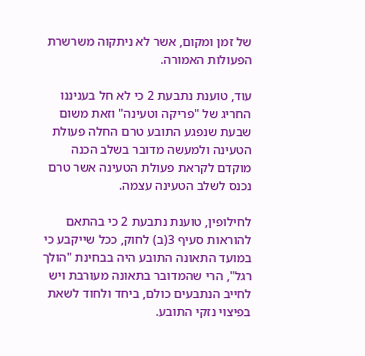של זמן ומקום, אשר לא ניתקוה משרשרת הפעולות האמורה.

עוד, טוענת נתבעת 2 כי לא חל בעניננו החריג של "פריקה וטעינה" וזאת משום שבעת שנפגע התובע טרם החלה פעולת הטעינה ולמעשה מדובר בשלב הכנה מוקדם לקראת פעולת הטעינה אשר טרם נכנס לשלב הטעינה עצמה.

לחילופין, טוענת נתבעת 2 כי בהתאם להוראות סעיף 3(ב) לחוק, ככל שייקבע כי במועד התאונה התובע היה בבחינת "הולך רגל", הרי שהמדובר בתאונה מעורבת ויש לחייב הנתבעים כולם, ביחד ולחוד לשאת בפיצוי נזקי התובע.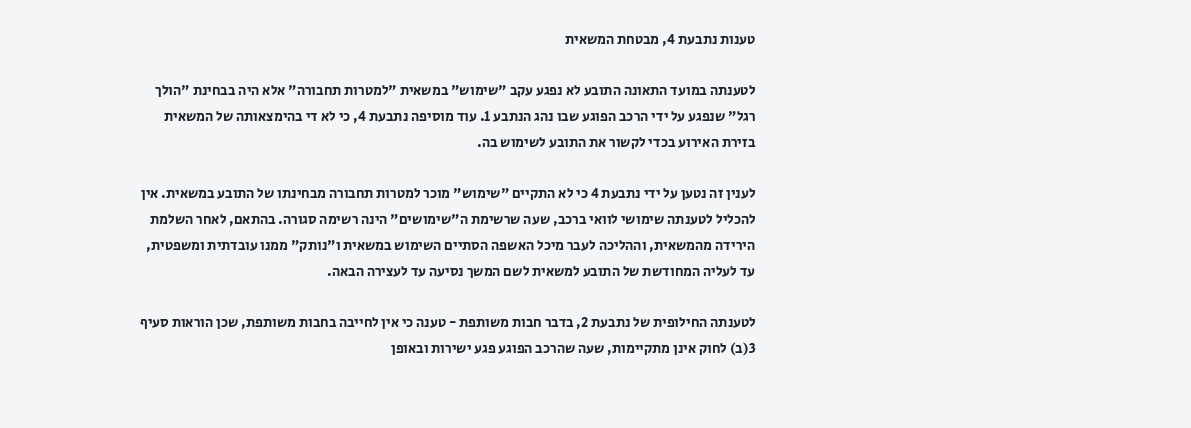טענות נתבעת 4, מבטחת המשאית

לטענתה במועד התאונה התובע לא נפגע עקב "שימוש" במשאית "למטרות תחבורה" אלא היה בבחינת "הולך רגל" שנפגע על ידי הרכב הפוגע שבו נהג הנתבע 1. עוד מוסיפה נתבעת 4, כי לא די בהימצאותה של המשאית בזירת האירוע בכדי לקשור את התובע לשימוש בה.

לענין זה נטען על ידי נתבעת 4 כי לא התקיים "שימוש" מוכר למטרות תחבורה מבחינתו של התובע במשאית. אין להכליל לטענתה שימושי לוואי ברכב, שעה שרשימת ה"שימושים" הינה רשימה סגורה. בהתאם, לאחר השלמת הירידה מהמשאית, וההליכה לעבר מיכל האשפה הסתיים השימוש במשאית ו"נותק" ממנו עובדתית ומשפטית, עד לעליה המחודשת של התובע למשאית לשם המשך נסיעה עד לעצירה הבאה.

לטענתה החילופית של נתבעת 2, בדבר חבות משותפת - טענה כי אין לחייבה בחבות משותפת, שכן הוראות סעיף 3(ב) לחוק אינן מתקיימות, שעה שהרכב הפוגע פגע ישירות ובאופן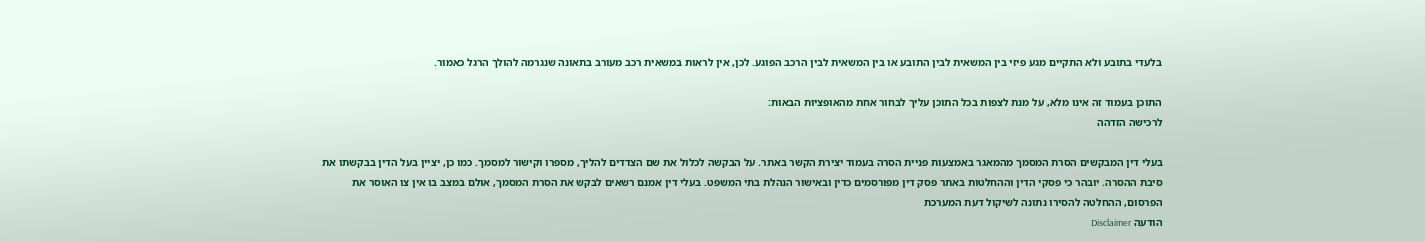בלעדי בתובע ולא התקיים מגע פיזי בין המשאית לבין התובע או בין המשאית לבין הרכב הפוגע. לכן, אין לראות במשאית רכב מעורב בתאונה שנגרמה להולך הרגל כאמור.

התוכן בעמוד זה אינו מלא, על מנת לצפות בכל התוכן עליך לבחור אחת מהאופציות הבאות:
לרכישה הזדהה

בעלי דין המבקשים הסרת המסמך מהמאגר באמצעות פניית הסרה בעמוד יצירת הקשר באתר. על הבקשה לכלול את שם הצדדים להליך, מספרו וקישור למסמך. כמו כן, יציין בעל הדין בבקשתו את סיבת ההסרה. יובהר כי פסקי הדין וההחלטות באתר פסק דין מפורסמים כדין ובאישור הנהלת בתי המשפט. בעלי דין אמנם רשאים לבקש את הסרת המסמך, אולם במצב בו אין צו האוסר את הפרסום, ההחלטה להסירו נתונה לשיקול דעת המערכת
הודעה Disclaimer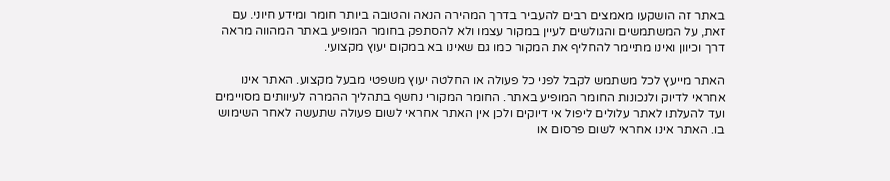באתר זה הושקעו מאמצים רבים להעביר בדרך המהירה הנאה והטובה ביותר חומר ומידע חיוני. עם זאת, על המשתמשים והגולשים לעיין במקור עצמו ולא להסתפק בחומר המופיע באתר המהווה מראה דרך וכיוון ואינו מתיימר להחליף את המקור כמו גם שאינו בא במקום יעוץ מקצועי.

האתר מייעץ לכל משתמש לקבל לפני כל פעולה או החלטה יעוץ משפטי מבעל מקצוע. האתר אינו אחראי לדיוק ולנכונות החומר המופיע באתר. החומר המקורי נחשף בתהליך ההמרה לעיוותים מסויימים ועד להעלתו לאתר עלולים ליפול אי דיוקים ולכן אין האתר אחראי לשום פעולה שתעשה לאחר השימוש בו. האתר אינו אחראי לשום פרסום או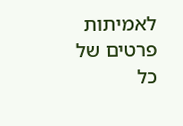לאמיתות פרטים של כל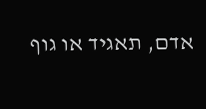אדם, תאגיד או גוף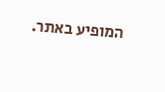המופיע באתר.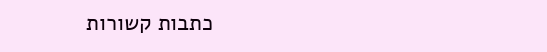כתבות קשורות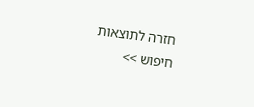חזרה לתוצאות חיפוש >>